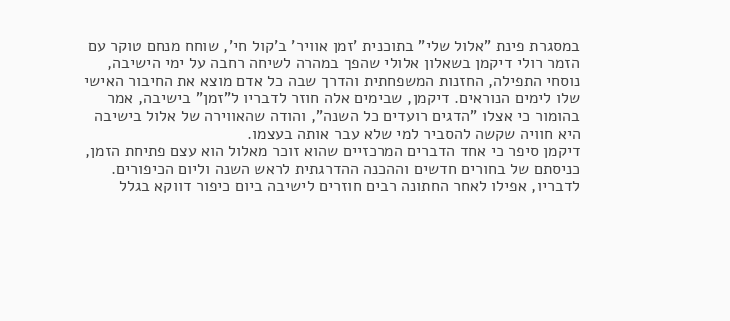במסגרת פינת "אלול שלי" בתוכנית 'זמן אוויר' ב'קול חי', שוחח מנחם טוקר עם הזמר רולי דיקמן בשאלון אלולי שהפך במהרה לשיחה רחבה על ימי הישיבה, נוסחי התפילה, החזנות המשפחתית והדרך שבה כל אדם מוצא את החיבור האישי שלו לימים הנוראים. דיקמן, שבימים אלה חוזר לדבריו ל"זמן" בישיבה, אמר בהומור כי אצלו "הדגים רועדים כל השנה", והודה שהאווירה של אלול בישיבה היא חוויה שקשה להסביר למי שלא עבר אותה בעצמו.
דיקמן סיפר כי אחד הדברים המרכזיים שהוא זוכר מאלול הוא עצם פתיחת הזמן, כניסתם של בחורים חדשים וההכנה ההדרגתית לראש השנה וליום הכיפורים. לדבריו, אפילו לאחר החתונה רבים חוזרים לישיבה ביום כיפור דווקא בגלל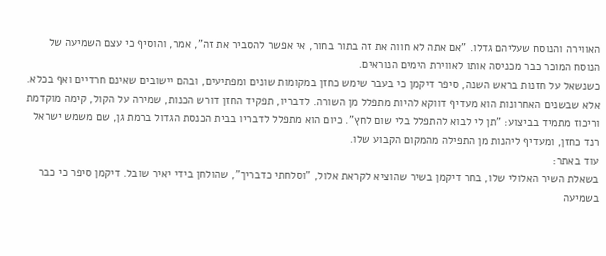האווירה והנוסח שעליהם גדלו. "אם אתה לא חווה את זה בתור בחור, אי אפשר להסביר את זה", אמר, והוסיף כי עצם השמיעה של הנוסח המוכר כבר מכניסה אותו לאווירת הימים הנוראים.
כשנשאל על חזנות בראש השנה, סיפר דיקמן כי בעבר שימש כחזן במקומות שונים ומפתיעים, ובהם יישובים שאינם חרדיים ואף בכלא. אלא שבשנים האחרונות הוא מעדיף דווקא להיות מתפלל מן השורה. לדבריו, תפקיד החזן דורש הכנות, שמירה על הקול, קימה מוקדמת וריכוז מתמיד בביצוע: "תן לי לבוא להתפלל בלי שום לחץ". כיום הוא מתפלל לדבריו בבית הכנסת הגדול ברמת גן, שם משמש ישראל רנד כחזן, ומעדיף ליהנות מן התפילה מהמקום הקבוע שלו.
עוד באתר:
בשאלת השיר האלולי שלו, בחר דיקמן בשיר שהוציא לקראת אלול, "וסלחתי כדבריך", שהולחן בידי יאיר שובל. דיקמן סיפר כי כבר בשמיעה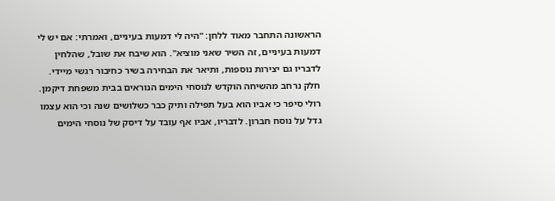הראשונה התחבר מאוד ללחן: "היה לי דמעות בעיניים, ואמרתי: אם יש לי דמעות בעיניים, זה השיר שאני מוציא". הוא שיבח את שובל, שהלחין לדבריו גם יצירות נוספות, ותיאר את הבחירה בשיר כחיבור רגשי מיידי.
חלק נרחב מהשיחה הוקדש לנוסחי הימים הנוראים בבית משפחת דיקמן. רולי סיפר כי אביו הוא בעל תפילה ותיק כבר כשלושים שנה וכי הוא עצמו גדל על נוסח חברון. לדבריו, אביו אף עובד על דיסק של נוסחי הימים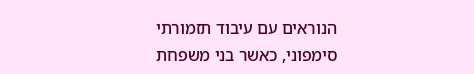הנוראים עם עיבוד תזמורתי סימפוני, כאשר בני משפחת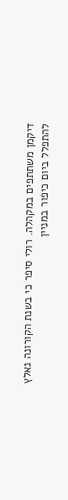דיקמן משתתפים במקהלה. רולי סיפר כי בשנת הקורונה נאלץ להתפלל ביום כיפור במניין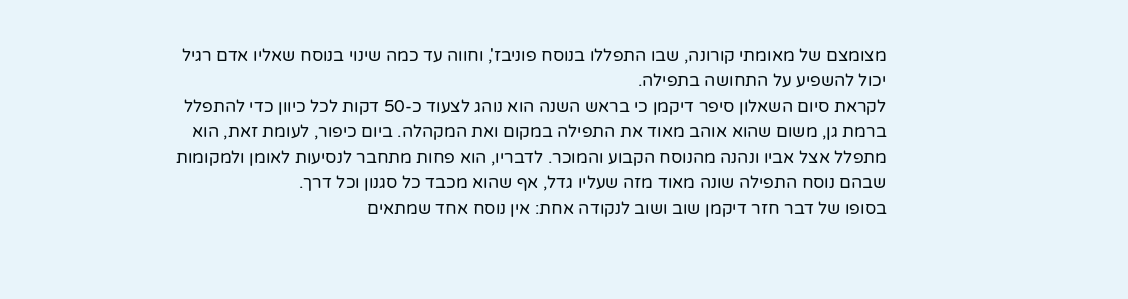מצומצם של מאומתי קורונה, שבו התפללו בנוסח פוניבז', וחווה עד כמה שינוי בנוסח שאליו אדם רגיל יכול להשפיע על התחושה בתפילה.
לקראת סיום השאלון סיפר דיקמן כי בראש השנה הוא נוהג לצעוד כ-50 דקות לכל כיוון כדי להתפלל ברמת גן, משום שהוא אוהב מאוד את התפילה במקום ואת המקהלה. ביום כיפור, לעומת זאת, הוא מתפלל אצל אביו ונהנה מהנוסח הקבוע והמוכר. לדבריו, הוא פחות מתחבר לנסיעות לאומן ולמקומות שבהם נוסח התפילה שונה מאוד מזה שעליו גדל, אף שהוא מכבד כל סגנון וכל דרך.
בסופו של דבר חזר דיקמן שוב ושוב לנקודה אחת: אין נוסח אחד שמתאים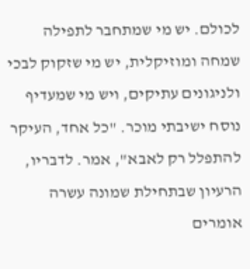לכולם. יש מי שמתחבר לתפילה שמחה ומוזיקלית, יש מי שזקוק לבכי ולניגונים עתיקים, ויש מי שמעדיף נוסח ישיבתי מוכר. "כל אחד, העיקר להתפלל רק לאבא", אמר. לדבריו, הרעיון שבתחילת שמונה עשרה אומרים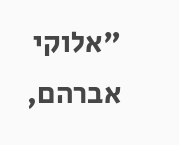"אלוקי אברהם,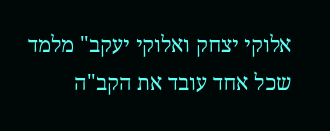אלוקי יצחק ואלוקי יעקב" מלמד שכל אחד עובד את הקב"ה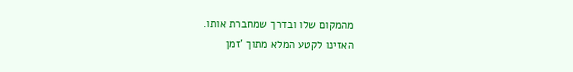מהמקום שלו ובדרך שמחברת אותו.
האזינו לקטע המלא מתוך 'זמן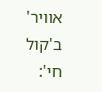אוויר' ב'קול חי':